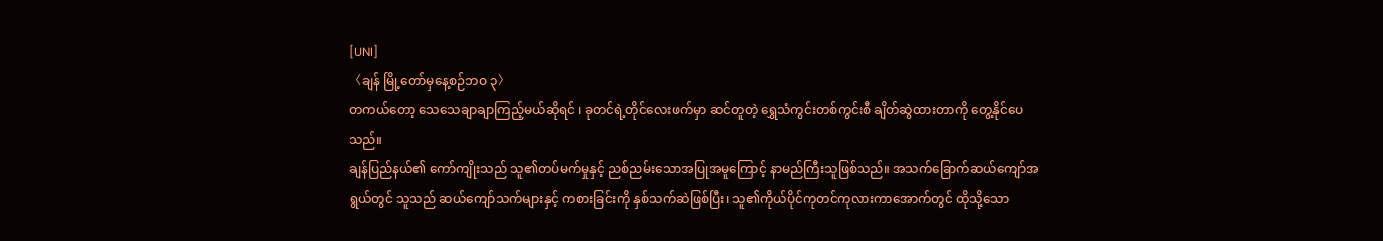[UNI]
〈ချန် မြို့တော်မှနေ့စဉ်ဘဝ ၃〉
တကယ်တော့ သေသေချာချာကြည့်မယ်ဆိုရင် ၊ ခုတင်ရဲ့တိုင်လေးဖက်မှာ ဆင်တူတဲ့ ရွှေသံကွင်းတစ်ကွင်းစီ ချိတ်ဆွဲထားတာကို တွေ့နိုင်ပေသည်။
ချန်ပြည်နယ်၏ ကော်ကျိုးသည် သူ၏တပ်မက်မှုနှင့် ညစ်ညမ်းသောအပြုအမူကြောင့် နာမည်ကြီးသူဖြစ်သည်။ အသက်ခြောက်ဆယ်ကျော်အရွယ်တွင် သူသည် ဆယ်ကျော်သက်များနှင့် ကစားခြင်းကို နှစ်သက်ဆဲဖြစ်ပြီး၊ သူ၏ကိုယ်ပိုင်ကုတင်ကုလားကာအောက်တွင် ထိုသို့သော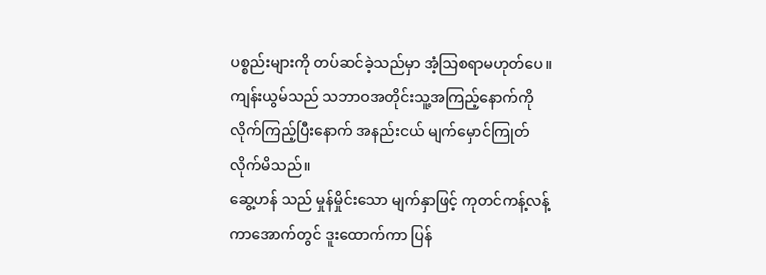ပစ္စည်းများကို တပ်ဆင်ခဲ့သည်မှာ အံ့သြစရာမဟုတ်ပေ။
ကျန်းယွမ်သည် သဘာဝအတိုင်းသူ့အကြည့်နောက်ကို လိုက်ကြည့်ပြီးနောက် အနည်းငယ် မျက်မှောင်ကြုတ်လိုက်မိသည်။
ဆွေ့ဟန် သည် မှုန်မှိုင်းသော မျက်နှာဖြင့် ကုတင်ကန့်လန့်ကာအောက်တွင် ဒူးထောက်ကာ ပြန်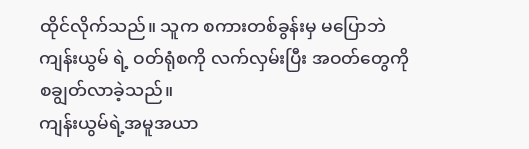ထိုင်လိုက်သည်။ သူက စကားတစ်ခွန်းမှ မပြောဘဲ ကျန်းယွမ် ရဲ့ ဝတ်ရုံစကို လက်လှမ်းပြီး အဝတ်တွေကို စချွတ်လာခဲ့သည်။
ကျန်းယွမ်ရဲ့အမူအယာ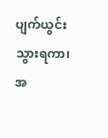ပျက်ယွင်းသွားရကာ၊ အ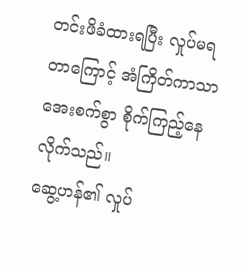တင်းဖိခံထားရပြီး လှုပ်မရတာကြောင့် အံကြိတ်ကာသာ အေးစက်စွာ စိုက်ကြည့်နေလိုက်သည်။
ဆွေ့ဟန်၏ လှုပ်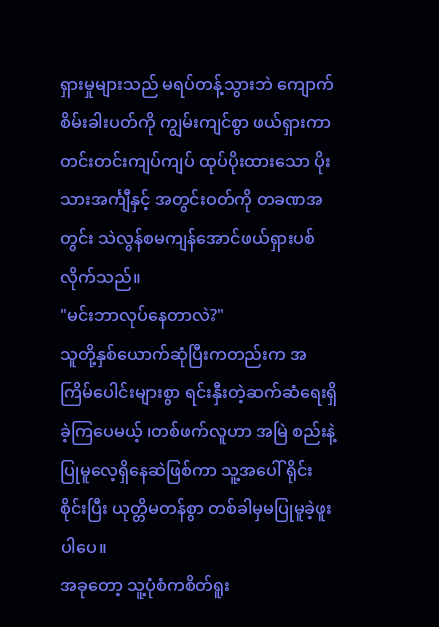ရှားမှုများသည် မရပ်တန့်သွားဘဲ ကျောက်စိမ်းခါးပတ်ကို ကျွမ်းကျင်စွာ ဖယ်ရှားကာ တင်းတင်းကျပ်ကျပ် ထုပ်ပိုးထားသော ပိုးသားအင်္ကျီနှင့် အတွင်းဝတ်ကို တခဏအတွင်း သဲလွန်စမကျန်အောင်ဖယ်ရှားပစ်လိုက်သည်။
"မင်းဘာလုပ်နေတာလဲ?"
သူတို့နှစ်ယောက်ဆုံပြီးကတည်းက အကြိမ်ပေါင်းများစွာ ရင်းနှီးတဲ့ဆက်ဆံရေးရှိခဲ့ကြပေမယ့် ၊တစ်ဖက်လူဟာ အမြဲ စည်းနဲ့ပြုမူလေ့ရှိနေဆဲဖြစ်ကာ သူ့အပေါ် ရိုင်းစိုင်းပြီး ယုတ္တိမတန်စွာ တစ်ခါမှမပြုမူခဲ့ဖူးပါပေ။
အခုတော့ သူ့ပုံစံကစိတ်ရူး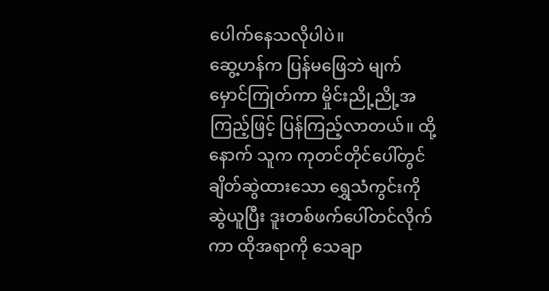ပေါက်နေသလိုပါပဲ။
ဆွေ့ဟန်က ပြန်မဖြေဘဲ မျက်မှောင်ကြုတ်ကာ မှိုင်းညို့ညို့အကြည့်ဖြင့် ပြန်ကြည့်လာတယ်။ ထို့နောက် သူက ကုတင်တိုင်ပေါ်တွင် ချိတ်ဆွဲထားသော ရွှေသံကွင်းကို ဆွဲယူပြီး ဒူးတစ်ဖက်ပေါ်တင်လိုက်ကာ ထိုအရာကို သေချာ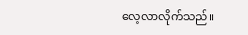လေ့လာလိုက်သည်။